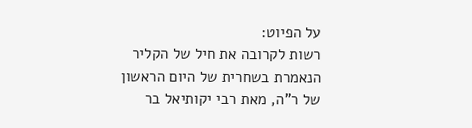על הפיוט:
רשות לקרובה את חיל של הקליר הנאמרת בשחרית של היום הראשון של ר"ה, מאת רבי יקותיאל בר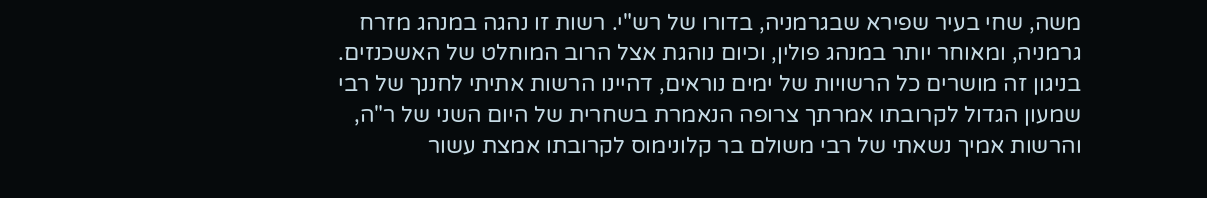משה, שחי בעיר שפירא שבגרמניה, בדורו של רש"י. רשות זו נהגה במנהג מזרח גרמניה, ומאוחר יותר במנהג פולין, וכיום נוהגת אצל הרוב המוחלט של האשכנזים. בניגון זה מושרים כל הרשויות של ימים נוראים, דהיינו הרשות אתיתי לחננך של רבי שמעון הגדול לקרובתו אמרתך צרופה הנאמרת בשחרית של היום השני של ר"ה, והרשות אמיך נשאתי של רבי משולם בר קלונימוס לקרובתו אמצת עשור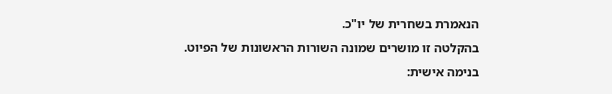הנאמרת בשחרית של יו"כ.
בהקלטה זו מושרים שמונה השורות הראשונות של הפיוט.
בנימה אישית: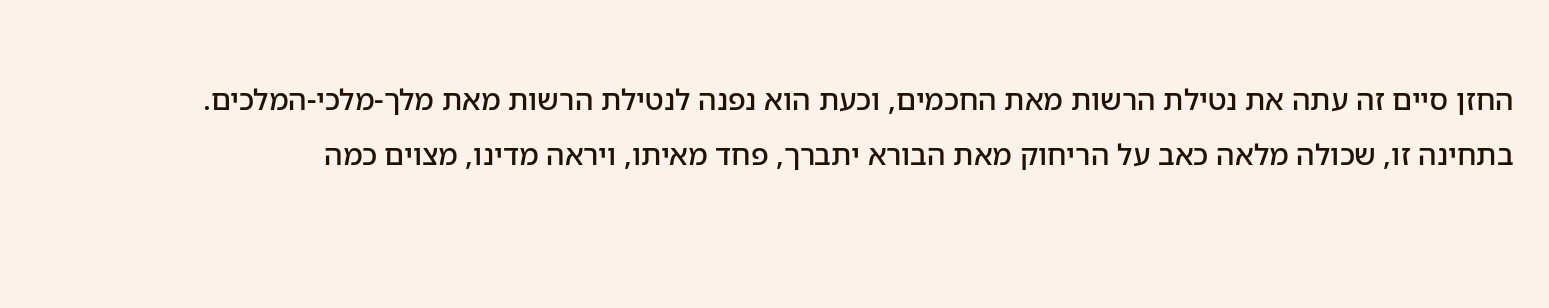החזן סיים זה עתה את נטילת הרשות מאת החכמים, וכעת הוא נפנה לנטילת הרשות מאת מלך-מלכי-המלכים.
בתחינה זו, שכולה מלאה כאב על הריחוק מאת הבורא יתברך, פחד מאיתו, ויראה מדינו, מצוים כמה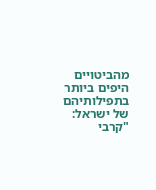מהביטויים היפים ביותר בתפילותיהם של ישראל: "קרבי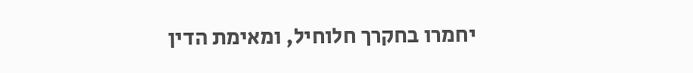יחמרו בחקרך חלוחיל, ומאימת הדין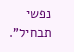נפשי תבחיל".